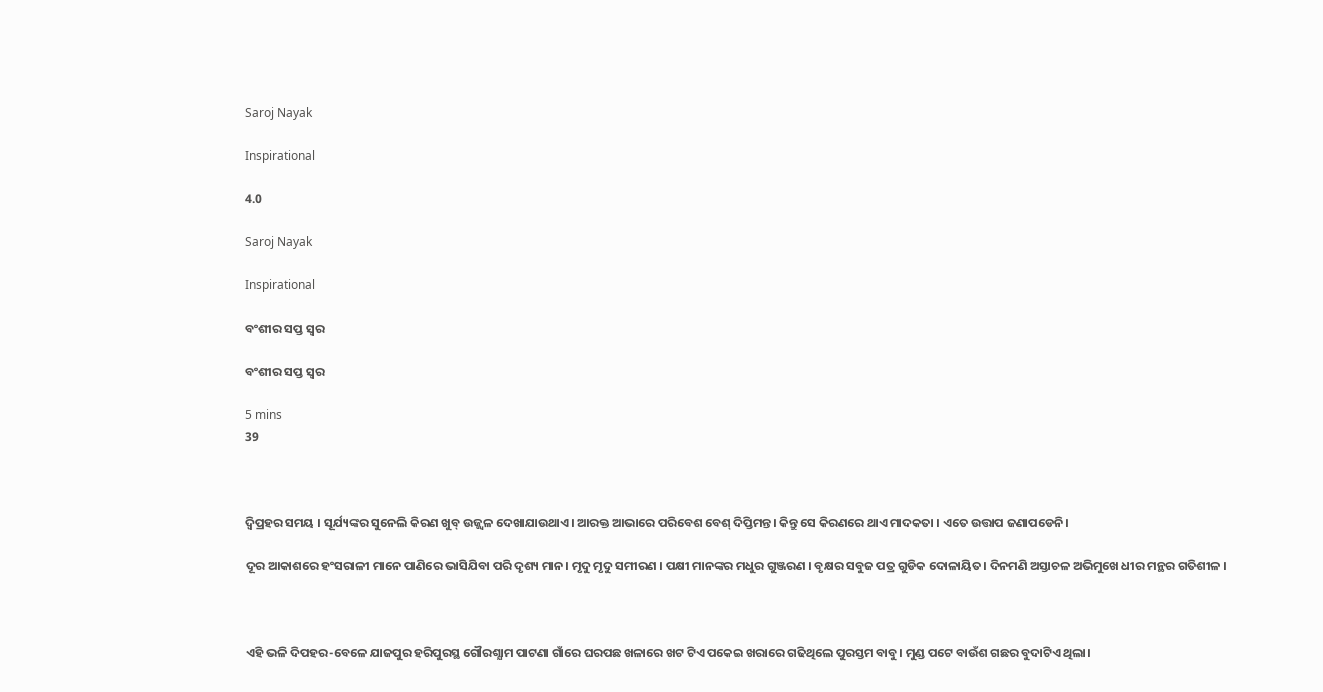Saroj Nayak

Inspirational

4.0

Saroj Nayak

Inspirational

ବଂଶୀର ସପ୍ତ ସ୍ବର

ବଂଶୀର ସପ୍ତ ସ୍ବର

5 mins
39



ଦ୍ବିପ୍ରହର ସମୟ । ସୂର୍ଯ୍ୟଙ୍କର ସୁନେଲି କିରଣ ଖୁବ୍ ଉଜ୍ଜ୍ବଳ ଦେଖାଯାଉଥାଏ। ଆରକ୍ତ ଆଭାରେ ପରିବେଶ ବେଶ୍ ଦିପ୍ତିମନ୍ତ। କିନ୍ତୁ ସେ କିରଣରେ ଥାଏ ମାଦକତା । ଏତେ ଉତ୍ତାପ ଜଣାପଡେନି।

ଦୂର ଆକାଶରେ ହଂସରାଳୀ ମାନେ ପାଣିରେ ଭାସିଯିବା ପରି ଦୃଶ୍ୟ ମାନ। ମୃଦୁ ମୃଦୁ ସମୀରଣ । ପକ୍ଷୀ ମାନଙ୍କର ମଧୁର ଗୁଞ୍ଜରଣ । ବୃକ୍ଷର ସବୁଜ ପତ୍ର ଗୁଡିକ ଦୋଳାୟିତ। ଦିନମଣି ଅସ୍ତାଚଳ ଅଭିମୁଖେ ଧୀର ମନ୍ଥର ଗତିଶୀଳ ।



ଏହି ଭଳି ଦିପହର-ବେଳେ ଯାଜପୁର ହରିପୁରସ୍ଥ ଗୌରଶ୍ଯାମ ପାଟଣା ଗାଁରେ ଘରପଛ ଖଳାରେ ଖଟ ଟିଏ ପକେଇ ଖରାରେ ଗଢିଥିଲେ ପୁରସ୍ତମ ବାବୁ। ମୁଣ୍ଡ ପଟେ ବାଉଁଶ ଗଛର ବୁଦାଟିଏ ଥିଲା।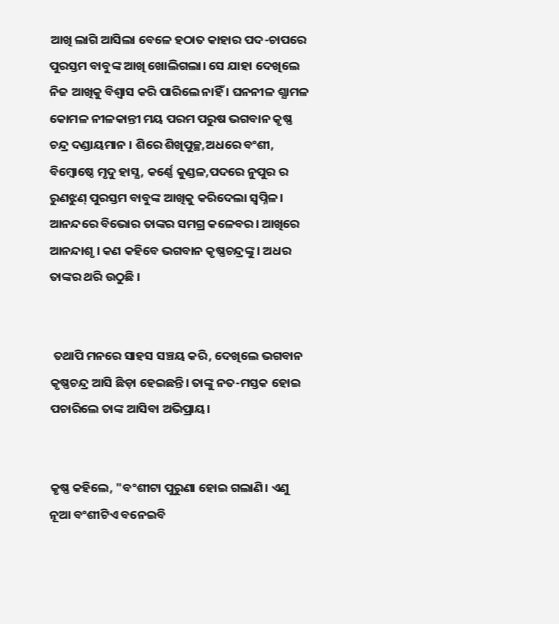ଆଖି ଲାଗି ଆସିଲା ବେଳେ ହଠାତ କାହାର ପଦ-ଚାପରେ ପୁରସ୍ତମ ବାବୁଙ୍କ ଆଖି ଖୋଲିଗଲା। ସେ ଯାହା ଦେଖିଲେ ନିଜ ଆଖିକୁ ବିଶ୍ବାସ କରି ପାରିଲେ ନାହିଁ । ଘନନୀଳ ଶ୍ଯାମଳ କୋମଳ ନୀଳକାନ୍ତୀ ମୟ ପରମ ପରୁଷ ଭଗବାନ କୃଷ୍ଣ ଚନ୍ଦ୍ର ଦଣ୍ଡାୟମାନ । ଶିରେ ଶିଖିପୁଚ୍ଛ,ଅଧରେ ବଂଶୀ, ବିମ୍ବୋଷ୍ଠେ ମୃଦୁ ହାସ୍ଯ, କର୍ଣ୍ଣେ କୁଣ୍ଡଳ,ପଦରେ ନୁପୁର ର ରୁଣଝୁଣ୍ ପୁରସ୍ତମ ବାବୁଙ୍କ ଆଖିକୁ କରିଦେଲା ସ୍ବପ୍ନିଳ। ଆନନ୍ଦରେ ବିଭୋର ତାଙ୍କର ସମଗ୍ର କଳେବର। ଆଖିରେ ଆନନ୍ଦାଶୃ । କଣ କହିବେ ଭଗବାନ କୃଷ୍ଣଚନ୍ଦ୍ରଙ୍କୁ । ଅଧର ତାଙ୍କର ଥରି ଉଠୁଛି ।


 ତଥାପି ମନରେ ସାହସ ସଞ୍ଚୟ କରି, ଦେଖିଲେ ଭଗବାନ କୃଷ୍ଣଚନ୍ଦ୍ର ଆସି ଛିଡ଼ା ହେଇଛନ୍ତି। ତାଙ୍କୁ ନତ-ମସ୍ତକ ହୋଇ ପଚାରିଲେ ତାଙ୍କ ଆସିବା ଅଭିପ୍ରାୟ।


କୃଷ୍ଣ କହିଲେ, "ବଂଶୀଟା ପୁରୁଣା ହୋଇ ଗଲାଣି। ଏଣୁ ନୂଆ ବଂଶୀଟିଏ ବନେଇବି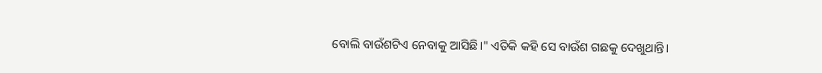ବୋଲି ବାଉଁଶଟିଏ ନେବାକୁ ଆସିଛି।" ଏତିକି କହି ସେ ବାଉଁଶ ଗଛକୁ ଦେଖୁଥାନ୍ତି।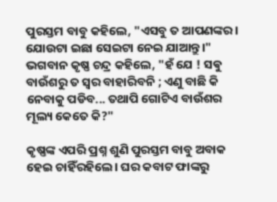ପୁରସ୍ତମ ବାବୁ କହିଲେ, "ଏସବୁ ତ ଆପଣଙ୍କର। ଯୋଉଟା ଇଛା ସେଇଟା ନେଇ ଯାଆନ୍ତୁ।" ଭଗବାନ କୃଷ୍ଣ ଚନ୍ଦ୍ର କହିଲେ, "ହଁ ଯେ ! ସଵୁ ବାଉଁଶରୁ ତ ସ୍ବର ବାହାରିବନି ; ଏଣୁ ବାଛି କି ନେବାକୁ ପଡିବ... ତଥାପି ଗୋଟିଏ ବାଉଁଶର ମୂଲ୍ୟ କେତେ କି?"

କୃଷ୍ଣଙ୍କ ଏପରି ପ୍ରଶ୍ନ ଶୁଣି ପୁରସ୍ତମ ବାବୁ ଅବାକ ହେଇ ଚାହିଁରହିଲେ। ଘର କବାଟ ଫାଙ୍କରୁ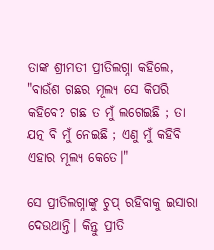ତାଙ୍କ ଶ୍ରୀମତୀ ପ୍ରୀତିଲଗ୍ନା କହିଲେ, "ବାଉଁଶ ଗଛର ମୂଲ୍ୟ ସେ କିପରି କହିବେ? ଗଛ ତ ମୁଁ ଲଗେଇଛି ; ତା ଯତ୍ନ ବି ମୁଁ ନେଇଛି ; ଏଣୁ ମୁଁ କହିବି ଏହାର ମୂଲ୍ୟ କେତେ।"

ସେ ପ୍ରୀତିଲଗ୍ନାଙ୍କୁ ଚୁପ୍ ରହିବାକୁ ଇସାରା ଦେଉଥାନ୍ତି। କିନ୍ତୁ ପ୍ରୀତି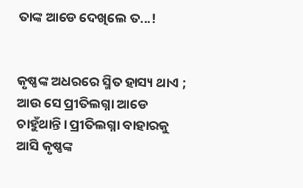ତାଙ୍କ ଆଡେ ଦେଖିଲେ ତ...!


କୃଷ୍ଣଙ୍କ ଅଧରରେ ସ୍ମିତ ହାସ୍ୟ ଥାଏ ; ଆଉ ସେ ପ୍ରୀତିଲଗ୍ନା ଆଡେ ଚାହୁଁଥାନ୍ତି। ପ୍ରୀତିଲଗ୍ନା ବାହାରକୁ ଆସି କୃଷ୍ଣଙ୍କ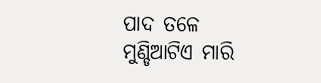ପାଦ ତଳେ ମୁଣ୍ଡିଆଟିଏ ମାରି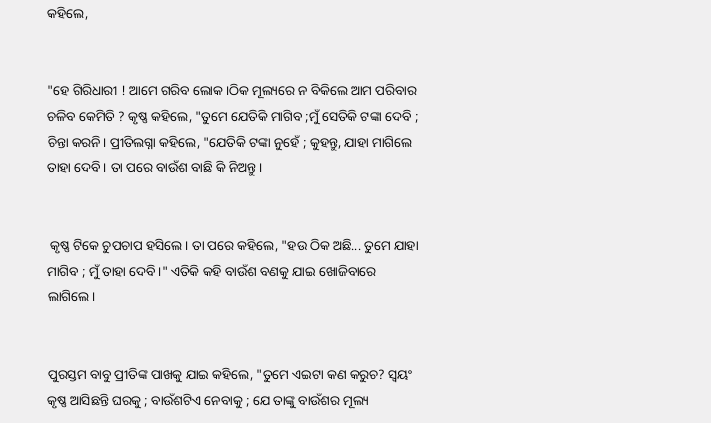କହିଲେ,


"ହେ ଗିରିଧାରୀ ! ଆମେ ଗରିବ ଲୋକ।ଠିକ ମୂଲ୍ୟରେ ନ ବିକିଲେ ଆମ ପରିବାର ଚଳିବ କେମିତି ? କୃଷ୍ଣ କହିଲେ, "ତୁମେ ଯେତିକି ମାଗିବ ;ମୁଁ ସେତିକି ଟଙ୍କା ଦେବି ; ଚିନ୍ତା କରନି। ପ୍ରୀତିଲଗ୍ନା କହିଲେ, "ଯେତିକି ଟଙ୍କା ନୁହେଁ ; କୁହନ୍ତୁ, ଯାହା ମାଗିଲେ ତାହା ଦେବି। ତା ପରେ ବାଉଁଶ ବାଛି କି ନିଅନ୍ତୁ।


 କୃଷ୍ଣ ଟିକେ ଚୁପଚାପ ହସିଲେ। ତା ପରେ କହିଲେ, "ହଉ ଠିକ ଅଛି... ତୁମେ ଯାହା ମାଗିବ ; ମୁଁ ତାହା ଦେବି।" ଏତିକି କହି ବାଉଁଶ ବଣକୁ ଯାଇ ଖୋଜିବାରେ ଲାଗିଲେ।


ପୁରସ୍ତମ ବାବୁ ପ୍ରୀତିଙ୍କ ପାଖକୁ ଯାଇ କହିଲେ, "ତୁମେ ଏଇଟା କଣ କରୁଚ? ସ୍ୱୟଂ କୃଷ୍ଣ ଆସିଛନ୍ତି ଘରକୁ ; ବାଉଁଶଟିଏ ନେବାକୁ ; ଯେ ତାଙ୍କୁ ବାଉଁଶର ମୂଲ୍ୟ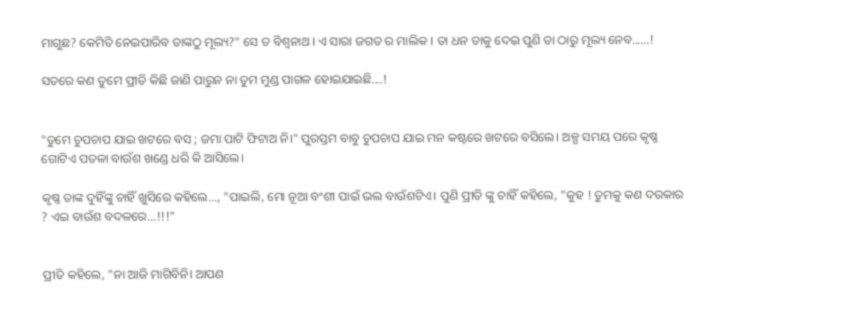ମାଗୁଛ? କେମିତି ନେଇପାରିବ ତାଙ୍କଠୁ ମୂଲ୍ୟ?" ସେ ତ ବିଶ୍ବନାଥ । ଏ ସାରା ଜଗତ ର ମାଲିକ । ତା ଧନ ତାକୁ ଦେଇ ପୁଣି ତା ଠାରୁ ମୂଲ୍ୟ ନେବ......!

ସତରେ କଣ ତୁମେ ପ୍ରୀତି କିଛି ଜାଣି ପାରୁନ ନା ତୁମ ମୁଣ୍ଡ ପାଗଳ ହୋଇଯାଇଛି....!


"ତୁମେ ଚୁପଚାପ ଯାଇ ଖଟରେ ବସ ; ଜମା ପାଟି ଫିଟାଅ ନି।" ପୁରସ୍ତମ ବାବୁ ଚୁପଚାପ ଯାଇ ମନ କଷ୍ଟରେ ଖଟରେ ବସିଲେ। ଅଳ୍ପ ସମୟ ପରେ କୃଷ୍ଣ ଗୋଟିଏ ପତଳା ବାଉଁଶ ଖଣ୍ଡେ ଧରି କି ଆସିଲେ।

କୃଷ୍ଣ ତାଙ୍କ ଦୁହିଁଙ୍କୁ ଚାହିଁ ଖୁସିରେ କହିଲେ..., "ପାଇଲି, ମୋ ନୂଆ ବଂଶୀ ପାଇଁ ଭଲ ବାଉଁଶଟିଏ। ପୁଣି ପ୍ରୀତି ଙ୍କୁ ଚାହିଁ କହିଲେ, "କୁହ ! ତୁମକୁ କଣ ଦରକାର ? ଏଇ ବାଉଁଶ ବଦଳରେ...!!!"


ପ୍ରୀତି କହିଲେ, "ନା ଆଜି ମାଗିବିନି। ଆପଣ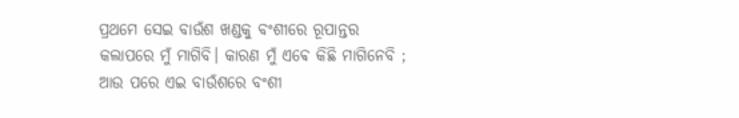ପ୍ରଥମେ ସେଇ ବାଉଁଶ ଖଣ୍ଡକୁ ବଂଶୀରେ ରୂପାନ୍ତର କଲାପରେ ମୁଁ ମାଗିବି। କାରଣ ମୁଁ ଏଵେ କିଛି ମାଗିନେବି ; ଆଉ ପରେ ଏଇ ବାଉଁଶରେ ବଂଶୀ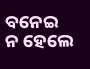ବନେଇ ନ ହେଲେ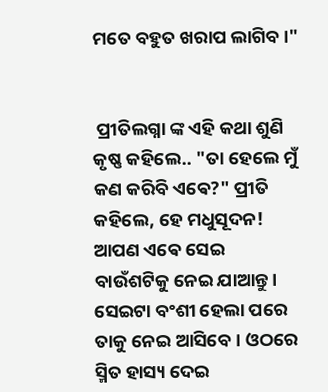ମତେ ବହୁତ ଖରାପ ଲାଗିବ।"


 ପ୍ରୀତିଲଗ୍ନା ଙ୍କ ଏହି କଥା ଶୁଣି କୃଷ୍ଣ କହିଲେ.. "ତା ହେଲେ ମୁଁ କଣ କରିବି ଏଵେ?" ପ୍ରୀତି କହିଲେ, ହେ ମଧୁସୂଦନ! ଆପଣ ଏଵେ ସେଇ ବାଉଁଶଟିକୁ ନେଇ ଯାଆନ୍ତୁ। ସେଇଟା ବଂଶୀ ହେଲା ପରେ ତାକୁ ନେଇ ଆସିବେ। ଓଠରେ ସ୍ମିତ ହାସ୍ୟ ଦେଇ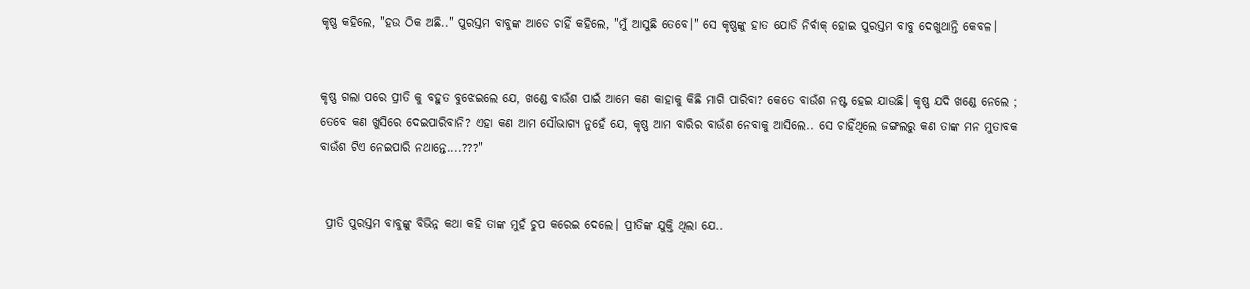କୃଷ୍ଣ କହିଲେ, "ହଉ ଠିକ ଅଛି.." ପୁରସ୍ତମ ବାବୁଙ୍କ ଆଡେ ଚାହିଁ କହିଲେ, "ମୁଁ ଆସୁଛି ତେବେ।" ସେ କୃଷ୍ଣଙ୍କୁ ହାତ ଯୋଡି ନିର୍ବାକ୍ ହୋଇ ପୁରସ୍ତମ ବାବୁ ଦେଖୁଥାନ୍ତି କେବଳ।


କୃଷ୍ଣ ଗଲା ପରେ ପ୍ରୀତି କୁ ବହୁତ ବୁଝେଇଲେ ଯେ, ଖଣ୍ଡେ ବାଉଁଶ ପାଇଁ ଆମେ କଣ କାହାକୁ କିଛି ମାଗି ପାରିବା? କେତେ ବାଉଁଶ ନଷ୍ଟ ହେଇ ଯାଉଛି। କୃଷ୍ଣ ଯଦି ଖଣ୍ଡେ ନେଲେ ; ତେବେ କଣ ଖୁସିରେ ଦେଇପାରିବାନି? ଏହା କଣ ଆମ ସୌଭାଗ୍ୟ ନୁହେଁ ଯେ, କୃଷ୍ଣ ଆମ ବାରିର ବାଉଁଶ ନେବାକୁ ଆସିଲେ.. ସେ ଚାହିଁଥିଲେ ଜଙ୍ଗଲରୁ କଣ ତାଙ୍କ ମନ ମୁତାବକ ବାଉଁଶ ଟିଏ ନେଇପାରି ନଥାନ୍ତେ....???"


 ପ୍ରୀତି ପୁରସ୍ତମ ବାବୁଙ୍କୁ ବିଭିନ୍ନ କଥା କହି ତାଙ୍କ ମୁହଁ ଚୁପ କରେଇ ଦେଲେ। ପ୍ରୀତିଙ୍କ ଯୁକ୍ତି ଥିଲା ଯେ..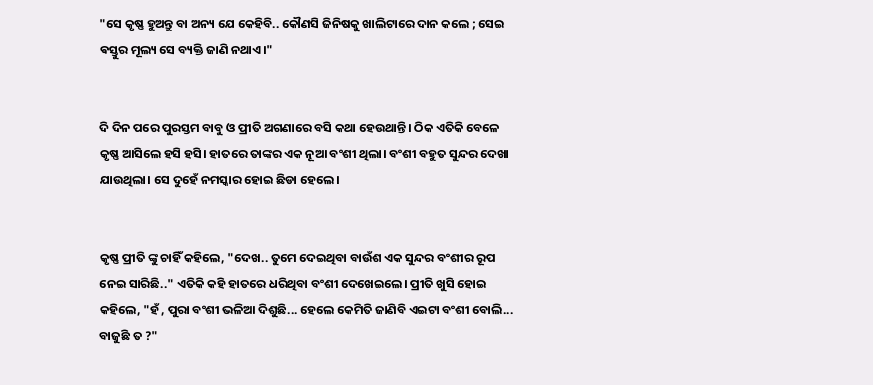"ସେ କୃଷ୍ଣ ହୁଅନ୍ତୁ ବା ଅନ୍ୟ ଯେ କେହିବି.. କୌଣସି ଜିନିଷକୁ ଖାଲିଟାରେ ଦାନ କଲେ ; ସେଇ ଵସ୍ତୁର ମୂଲ୍ୟ ସେ ବ୍ୟକ୍ତି ଜାଣି ନଥାଏ।"


ଦି ଦିନ ପରେ ପୁରସ୍ତମ ବାବୁ ଓ ପ୍ରୀତି ଅଗଣାରେ ବସି କଥା ହେଉଥାନ୍ତି। ଠିକ ଏତିକି ବେଳେ କୃଷ୍ଣ ଆସିଲେ ହସି ହସି। ହାତରେ ତାଙ୍କର ଏକ ନୂଆ ବଂଶୀ ଥିଲା। ବଂଶୀ ବହୁତ ସୁନ୍ଦର ଦେଖା ଯାଉଥିଲା। ସେ ଦୁହେଁ ନମସ୍କାର ହୋଇ ଛିଡା ହେଲେ।


କୃଷ୍ଣ ପ୍ରୀତି ଙ୍କୁ ଚାହିଁ କହିଲେ, "ଦେଖ.. ତୁମେ ଦେଇଥିବା ବାଉଁଶ ଏକ ସୁନ୍ଦର ବଂଶୀର ରୂପ ନେଇ ସାରିଛି.." ଏତିକି କହି ହାତରେ ଧରିଥିବା ବଂଶୀ ଦେଖେଇଲେ। ପ୍ରୀତି ଖୁସି ହୋଇ କହିଲେ, "ହଁ , ପୁରା ବଂଶୀ ଭଳିଆ ଦିଶୁଛି... ହେଲେ କେମିତି ଜାଣିବି ଏଇଟା ବଂଶୀ ବୋଲି... ବାଜୁଛି ତ ?"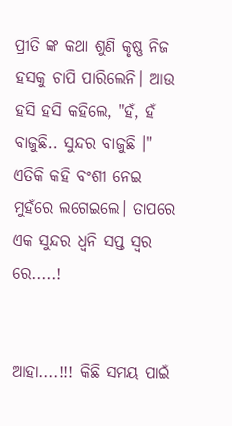ପ୍ରୀତି ଙ୍କ କଥା ଶୁଣି କୃଷ୍ଣ ନିଜ ହସକୁ ଚାପି ପାରିଲେନି। ଆଉ ହସି ହସି କହିଲେ, "ହଁ, ହଁ ବାଜୁଛି.. ସୁନ୍ଦର ବାଜୁଛି ।" ଏତିକି କହି ବଂଶୀ ନେଇ ମୁହଁରେ ଲଗେଇଲେ। ତାପରେ ଏକ ସୁନ୍ଦର ଧ୍ୱନି ସପ୍ତ ସ୍ବର ରେ.....!


ଆହା....!!! କିଛି ସମୟ ପାଇଁ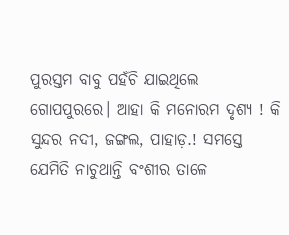ପୁରସ୍ତମ ବାବୁ ପହଁଚି ଯାଇଥିଲେ ଗୋପପୁରରେ। ଆହା କି ମନୋରମ ଦୃଶ୍ୟ ! କି ସୁନ୍ଦର ନଦୀ, ଜଙ୍ଗଲ, ପାହାଡ଼.! ସମସ୍ତେ ଯେମିତି ନାଚୁଥାନ୍ତି ବଂଶୀର ତାଳେ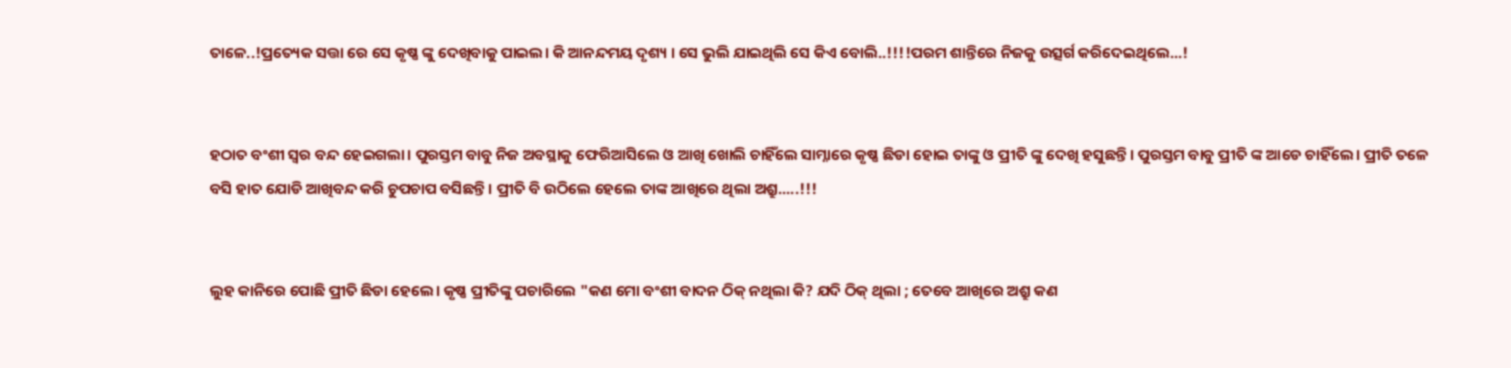ତାଳେ..!ପ୍ରତ୍ୟେକ ସତ୍ତା ରେ ସେ କୃଷ୍ଣ ଙ୍କୁ ଦେଖିବାକୁ ପାଇଲ। କି ଆନନ୍ଦମୟ ଦୃଶ୍ୟ । ସେ ଭୁଲି ଯାଇଥିଲି ସେ କିଏ ବୋଲି..!!!!ପରମ ଶାନ୍ତିରେ ନିଜକୁ ଉତ୍ସର୍ଗ କରିଦେଇଥିଲେ...!


ହଠାତ ବଂଶୀ ସ୍ବର ବନ୍ଦ ହେଇଗଲା। ପୁରସ୍ତମ ବାବୁ ନିଜ ଅବସ୍ଥାକୁ ଫେରିଆସିଲେ ଓ ଆଖି ଖୋଲି ଚାହିଁଲେ ସାମ୍ନାରେ କୃଷ୍ଣ ଛିଡା ହୋଇ ତାଙ୍କୁ ଓ ପ୍ରୀତି ଙ୍କୁ ଦେଖି ହସୁଛନ୍ତି। ପୁରସ୍ତମ ବାବୁ ପ୍ରୀତି ଙ୍କ ଆଡେ ଚାହିଁଲେ। ପ୍ରୀତି ତଳେ ବସି ହାତ ଯୋଡି ଆଖିବନ୍ଦ କରି ଚୁପଚାପ ବସିଛନ୍ତି। ପ୍ରୀତି ବି ଉଠିଲେ ହେଲେ ତାଙ୍କ ଆଖିରେ ଥିଲା ଅଶ୍ରୁ.....!!!


ଲୁହ କାନିରେ ପୋଛି ପ୍ରୀତି ଛିଡା ହେଲେ। କୃଷ୍ଣ ପ୍ରୀତିଙ୍କୁ ପଚାରିଲେ "କଣ ମୋ ବଂଶୀ ବାଦନ ଠିକ୍ ନଥିଲା କି? ଯଦି ଠିକ୍ ଥିଲା ; ତେବେ ଆଖିରେ ଅଶ୍ରୁ କଣ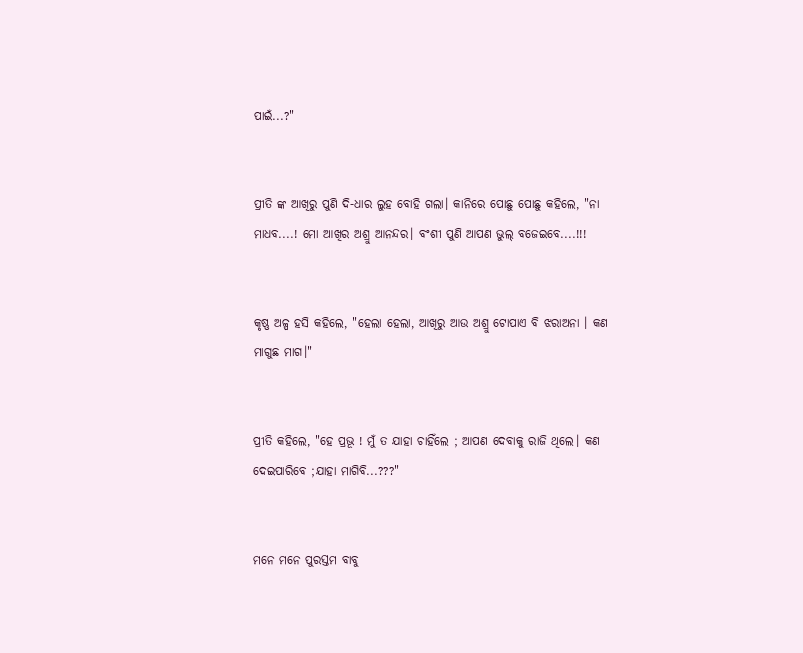ପାଇଁ...?"


ପ୍ରୀତି ଙ୍କ ଆଖିରୁ ପୁଣି ଦି-ଧାର ଲୁହ ବୋହି ଗଲା। କାନିରେ ପୋଛୁ ପୋଛୁ କହିଲେ, "ନା ମାଧବ....! ମୋ ଆଖିର ଅଶ୍ରୁ ଆନନ୍ଦର। ବଂଶୀ ପୁଣି ଆପଣ ଭୁଲ୍ ବଜେଇବେ....!!!


କୃଷ୍ଣ ଅଳ୍ପ ହସି କହିଲେ, "ହେଲା ହେଲା, ଆଖିରୁ ଆଉ ଅଶ୍ରୁ ଟୋପାଏ ବି ଝରାଅନା । କଣ ମାଗୁଛ ମାଗ।"


ପ୍ରୀତି କହିଲେ, "ହେ ପ୍ରଭୂ ! ମୁଁ ତ ଯାହା ଚାହିଁଲେ ; ଆପଣ ଦେବାକୁ ରାଜି ଥିଲେ। କଣ ଦେଇପାରିବେ ;ଯାହା ମାଗିବି...???"


ମନେ ମନେ ପୁରସ୍ତମ ବାବୁ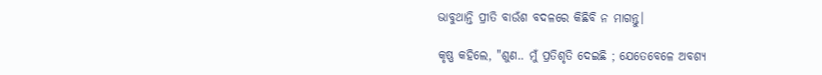ଭାବୁଥାନ୍ତି ପ୍ରୀତି ବାଉଁଶ ବଦଳରେ କିଛିବି ନ ମାଗନ୍ତୁ।

କୃଷ୍ଣ କହିଲେ, "ଶୁଣ.. ମୁଁ ପ୍ରତିଶୃତି ଦେଇଛି ; ଯେତେବେଳେ ଅବଶ୍ୟ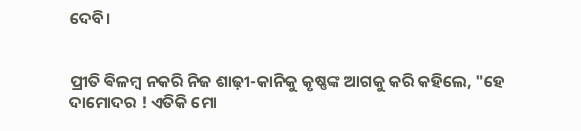ଦେବି।


ପ୍ରୀତି ଵିଳମ୍ବ ନକରି ନିଜ ଶାଢ଼ୀ-କାନିକୁ କୃଷ୍ଣଙ୍କ ଆଗକୁ କରି କହିଲେ, "ହେ ଦାମୋଦର ! ଏତିକି ମୋ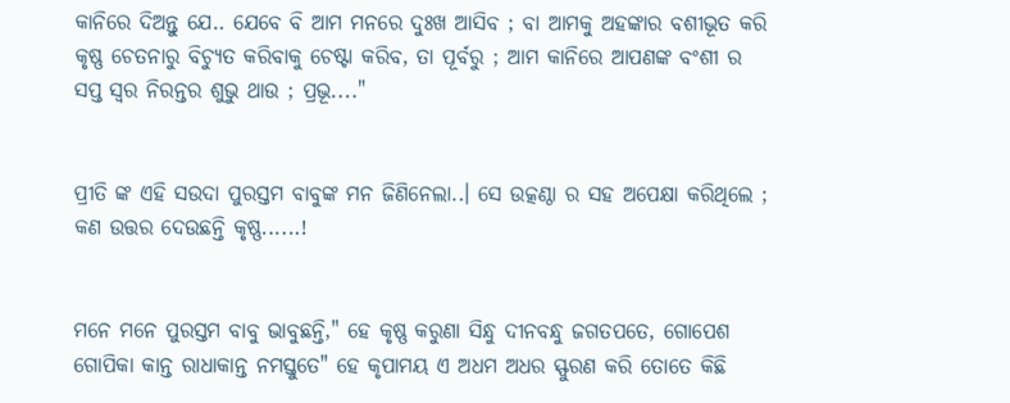କାନିରେ ଦିଅନ୍ତୁ ଯେ.. ଯେବେ ବି ଆମ ମନରେ ଦୁଃଖ ଆସିବ ; ବା ଆମକୁ ଅହଙ୍କାର ବଶୀଭୂତ କରି କୃଷ୍ଣ ଚେତନାରୁ ବିଚ୍ଯୁତ କରିବାକୁ ଚେଷ୍ଟା କରିବ, ତା ପୂର୍ବରୁ ; ଆମ କାନିରେ ଆପଣଙ୍କ ବଂଶୀ ର ସପ୍ତ ସ୍ବର ନିରନ୍ତର ଶୁଭୁ ଥାଉ ; ପ୍ରଭୂ...."


ପ୍ରୀତି ଙ୍କ ଏହି ସଉଦା ପୁରସ୍ତମ ବାବୁଙ୍କ ମନ ଜିଣିନେଲା..। ସେ ଉତ୍କଣ୍ଠା ର ସହ ଅପେକ୍ଷା କରିଥିଲେ ; କଣ ଉତ୍ତର ଦେଉଛନ୍ତି କୃଷ୍ଣ......!


ମନେ ମନେ ପୁରସ୍ତମ ବାବୁ ଭାବୁଛନ୍ତି," ହେ କୃଷ୍ଣ କରୁଣା ସିନ୍ଧୁ ଦୀନବନ୍ଧୁ ଜଗତପତେ, ଗୋପେଶ ଗୋପିକା କାନ୍ତ ରାଧାକାନ୍ତ ନମସ୍ତୁତେ" ହେ କୃପାମୟ ଏ ଅଧମ ଅଧର ସ୍ଫୁରଣ କରି ତୋତେ କିଛି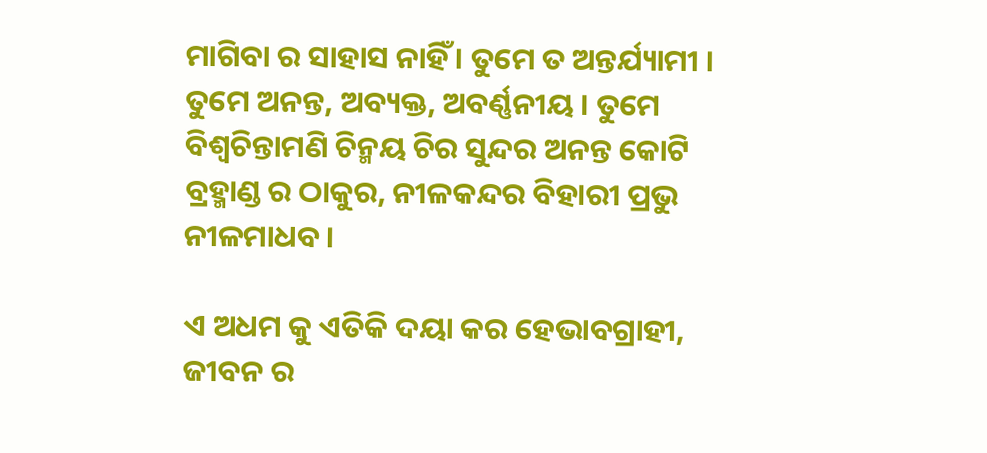ମାଗିବା ର ସାହାସ ନାହିଁ । ତୁମେ ତ ଅନ୍ତର୍ଯ୍ୟାମୀ । ତୁମେ ଅନନ୍ତ, ଅବ୍ୟକ୍ତ, ଅବର୍ଣ୍ଣନୀୟ । ତୁମେ ବିଶ୍ବଚିନ୍ତାମଣି ଚିନ୍ମୟ ଚିର ସୁନ୍ଦର ଅନନ୍ତ କୋଟି ବ୍ରହ୍ମାଣ୍ଡ ର ଠାକୁର, ନୀଳକନ୍ଦର ବିହାରୀ ପ୍ରଭୁ ନୀଳମାଧବ ।

ଏ ଅଧମ କୁ ଏତିକି ଦୟା କର ହେଭାବଗ୍ରାହୀ, ଜୀବନ ର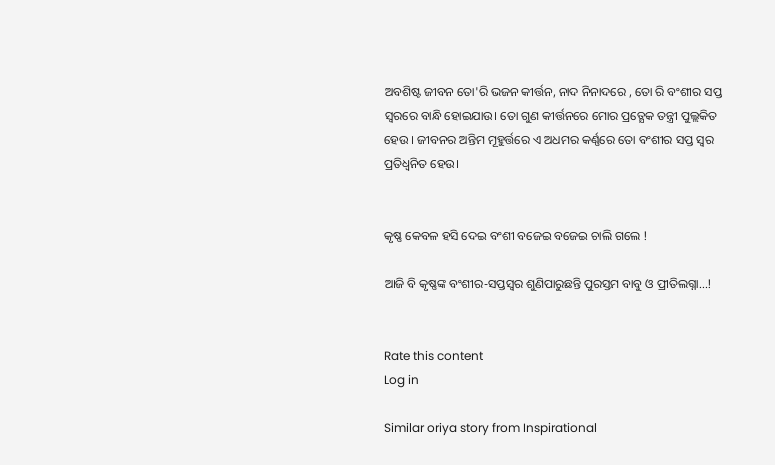ଅବଶିଷ୍ଟ ଜୀବନ ତୋ'ରି ଭଜନ କୀର୍ତ୍ତନ, ନାଦ ନିନାଦରେ , ତୋ ରି ବଂଶୀର ସପ୍ତ ସ୍ବରରେ ବାନ୍ଧି ହୋଇଯାଉ। ତୋ ଗୁଣ କୀର୍ତ୍ତନରେ ମୋର ପ୍ରତ୍ଯେକ ତନ୍ତ୍ରୀ ପୁଲ୍ଲକିତ ହେଉ । ଜୀବନର ଅନ୍ତିମ ମୂହୁର୍ତ୍ତରେ ଏ ଅଧମର କର୍ଣ୍ଣରେ ତୋ ବଂଶୀର ସପ୍ତ ସ୍ବର ପ୍ରତିଧ୍ଵନିତ ହେଉ।


କୃଷ୍ଣ କେବଳ ହସି ଦେଇ ବଂଶୀ ବଜେଇ ବଜେଇ ଚାଲି ଗଲେ !

ଆଜି ବି କୃଷ୍ଣଙ୍କ ବଂଶୀର-ସପ୍ତସ୍ବର ଶୁଣିପାରୁଛନ୍ତି ପୁରସ୍ତମ ବାବୁ ଓ ପ୍ରୀତିଲଗ୍ନା...!


Rate this content
Log in

Similar oriya story from Inspirational